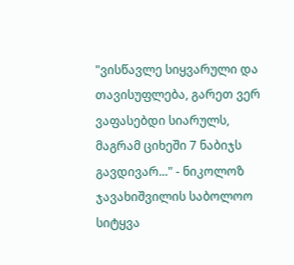"ვისწავლე სიყვარული და თავისუფლება, გარეთ ვერ ვაფასებდი სიარულს, მაგრამ ციხეში 7 ნაბიჯს გავდივარ..." - ნიკოლოზ ჯავახიშვილის საბოლოო სიტყვა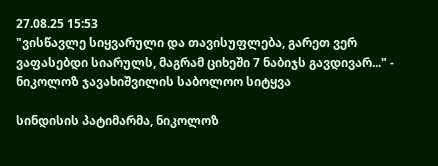27.08.25 15:53
"ვისწავლე სიყვარული და თავისუფლება, გარეთ ვერ ვაფასებდი სიარულს, მაგრამ ციხეში 7 ნაბიჯს გავდივარ..." - ნიკოლოზ ჯავახიშვილის საბოლოო სიტყვა

სინდისის პატიმარმა, ნიკოლოზ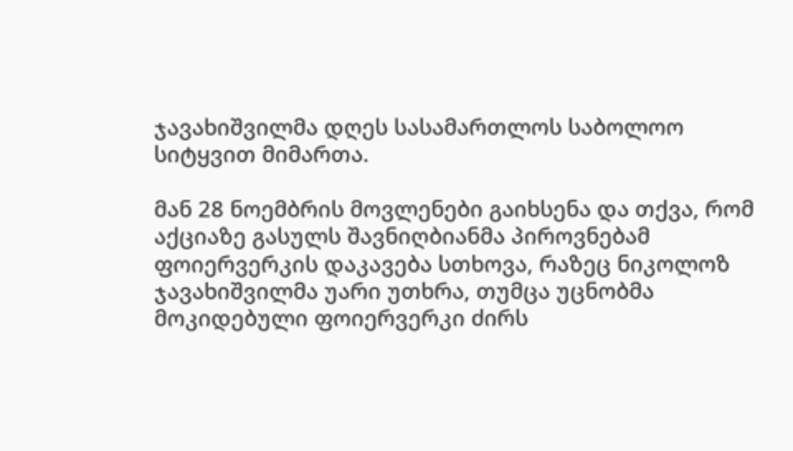ჯავახიშვილმა დღეს სასამართლოს საბოლოო სიტყვით მიმართა.

მან 28 ნოემბრის მოვლენები გაიხსენა და თქვა, რომ აქციაზე გასულს შავნიღბიანმა პიროვნებამ ფოიერვერკის დაკავება სთხოვა, რაზეც ნიკოლოზ ჯავახიშვილმა უარი უთხრა, თუმცა უცნობმა მოკიდებული ფოიერვერკი ძირს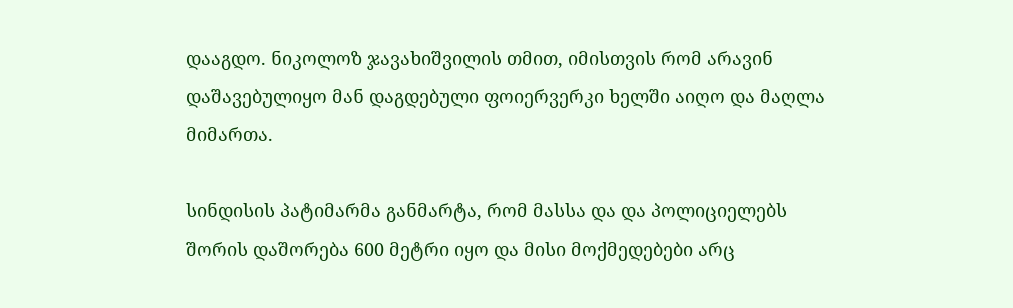დააგდო. ნიკოლოზ ჯავახიშვილის თმით, იმისთვის რომ არავინ დაშავებულიყო მან დაგდებული ფოიერვერკი ხელში აიღო და მაღლა მიმართა.

სინდისის პატიმარმა განმარტა, რომ მასსა და და პოლიციელებს შორის დაშორება 600 მეტრი იყო და მისი მოქმედებები არც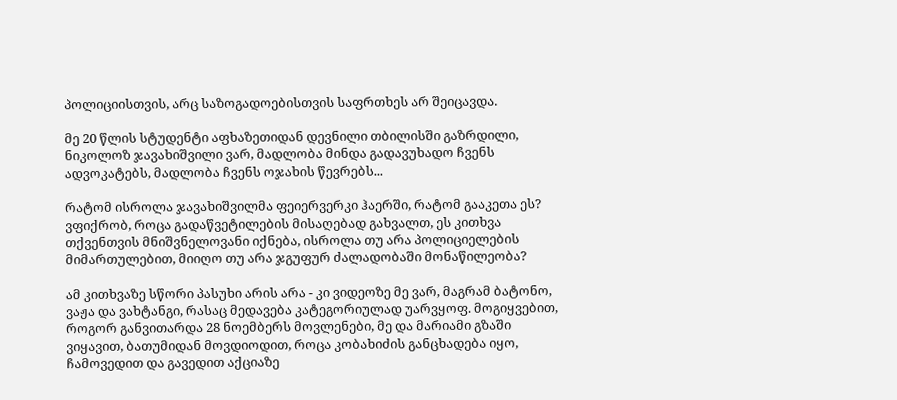პოლიციისთვის, არც საზოგადოებისთვის საფრთხეს არ შეიცავდა.

მე 20 წლის სტუდენტი აფხაზეთიდან დევნილი თბილისში გაზრდილი, ნიკოლოზ ჯავახიშვილი ვარ, მადლობა მინდა გადავუხადო ჩვენს ადვოკატებს, მადლობა ჩვენს ოჯახის წევრებს...

რატომ ისროლა ჯავახიშვილმა ფეიერვერკი ჰაერში, რატომ გააკეთა ეს? ვფიქრობ, როცა გადაწვეტილების მისაღებად გახვალთ, ეს კითხვა თქვენთვის მნიშვნელოვანი იქნება, ისროლა თუ არა პოლიციელების მიმართულებით, მიიღო თუ არა ჯგუფურ ძალადობაში მონაწილეობა?

ამ კითხვაზე სწორი პასუხი არის არა - კი ვიდეოზე მე ვარ, მაგრამ ბატონო, ვაჟა და ვახტანგი, რასაც მედავება კატეგორიულად უარვყოფ. მოგიყვებით, როგორ განვითარდა 28 ნოემბერს მოვლენები, მე და მარიამი გზაში ვიყავით, ბათუმიდან მოვდიოდით, როცა კობახიძის განცხადება იყო, ჩამოვედით და გავედით აქციაზე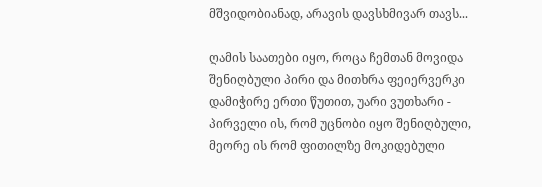მშვიდობიანად, არავის დავსხმივარ თავს...

ღამის საათები იყო, როცა ჩემთან მოვიდა შენიღბული პირი და მითხრა ფეიერვერკი დამიჭირე ერთი წუთით, უარი ვუთხარი - პირველი ის, რომ უცნობი იყო შენიღბული, მეორე ის რომ ფითილზე მოკიდებული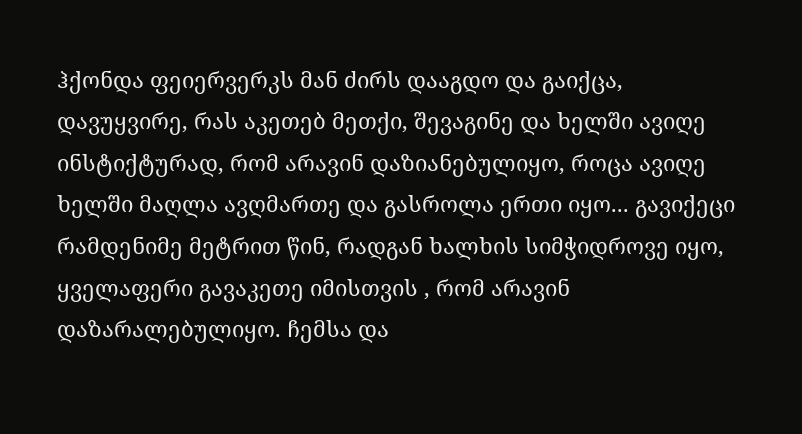ჰქონდა ფეიერვერკს მან ძირს დააგდო და გაიქცა, დავუყვირე, რას აკეთებ მეთქი, შევაგინე და ხელში ავიღე ინსტიქტურად, რომ არავინ დაზიანებულიყო, როცა ავიღე ხელში მაღლა ავღმართე და გასროლა ერთი იყო... გავიქეცი რამდენიმე მეტრით წინ, რადგან ხალხის სიმჭიდროვე იყო, ყველაფერი გავაკეთე იმისთვის , რომ არავინ დაზარალებულიყო. ჩემსა და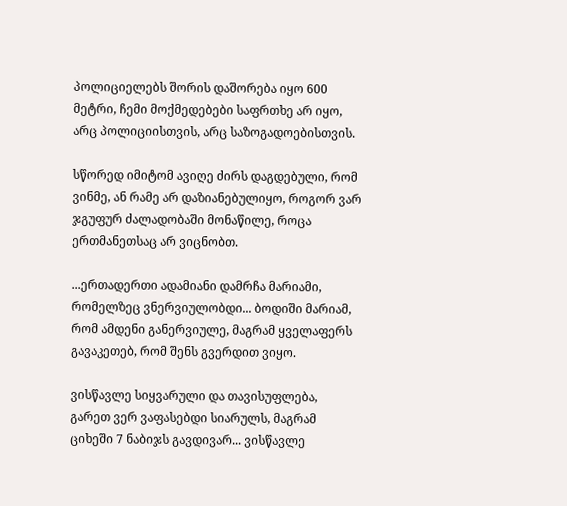პოლიციელებს შორის დაშორება იყო 600 მეტრი, ჩემი მოქმედებები საფრთხე არ იყო, არც პოლიციისთვის, არც საზოგადოებისთვის.

სწორედ იმიტომ ავიღე ძირს დაგდებული, რომ ვინმე, ან რამე არ დაზიანებულიყო, როგორ ვარ ჯგუფურ ძალადობაში მონაწილე, როცა ერთმანეთსაც არ ვიცნობთ.

...ერთადერთი ადამიანი დამრჩა მარიამი, რომელზეც ვნერვიულობდი... ბოდიში მარიამ, რომ ამდენი განერვიულე, მაგრამ ყველაფერს გავაკეთებ, რომ შენს გვერდით ვიყო.

ვისწავლე სიყვარული და თავისუფლება, გარეთ ვერ ვაფასებდი სიარულს, მაგრამ ციხეში 7 ნაბიჯს გავდივარ... ვისწავლე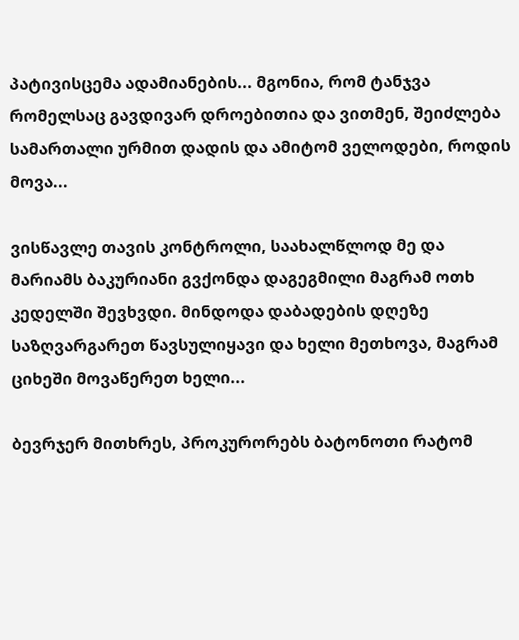პატივისცემა ადამიანების... მგონია, რომ ტანჯვა რომელსაც გავდივარ დროებითია და ვითმენ, შეიძლება სამართალი ურმით დადის და ამიტომ ველოდები, როდის მოვა...

ვისწავლე თავის კონტროლი, საახალწლოდ მე და მარიამს ბაკურიანი გვქონდა დაგეგმილი მაგრამ ოთხ კედელში შევხვდი. მინდოდა დაბადების დღეზე საზღვარგარეთ წავსულიყავი და ხელი მეთხოვა, მაგრამ ციხეში მოვაწერეთ ხელი...

ბევრჯერ მითხრეს, პროკურორებს ბატონოთი რატომ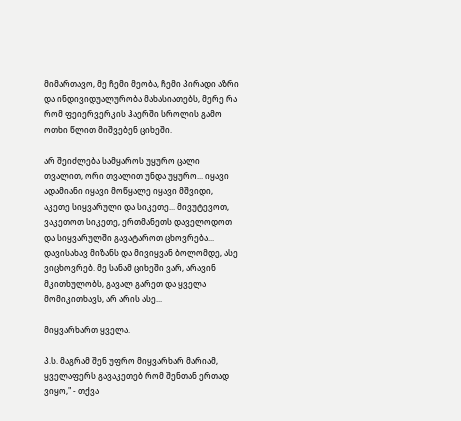მიმართავო, მე ჩემი მეობა, ჩემი პირადი აზრი და ინდივიდუალურობა მახასიათებს, მერე რა რომ ფეიერვერკის ჰაერში სროლის გამო ოთხი წლით მიშვებენ ციხეში.

არ შეიძლება სამყაროს უყურო ცალი თვალით, ორი თვალით უნდა უყურო... იყავი ადამიანი იყავი მოწყალე იყავი მშვიდი, აკეთე სიყვარული და სიკეთე... მივუტევოთ, ვაკეთოთ სიკეთე, ერთმანეთს დაველოდოთ და სიყვარულში გავატაროთ ცხოვრება... დავისახავ მიზანს და მივიყვან ბოლომდე, ასე ვიცხოვრებ. მე სანამ ციხეში ვარ, არავინ მკითხულობს, გავალ გარეთ და ყველა მომიკითხავს, არ არის ასე...

მიყვარხართ ყველა.

პ.ს. მაგრამ შენ უფრო მიყვარხარ მარიამ, ყველაფერს გავაკეთებ რომ შენთან ერთად ვიყო," - თქვა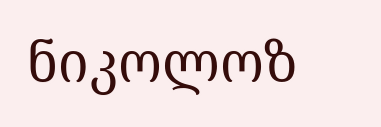ნიკოლოზ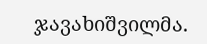ჯავახიშვილმა.